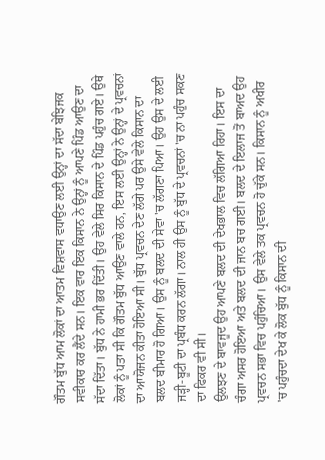ਗੌਤਮ ਬੁੱਧ ਆਮ ਲੋਕਾਂ ਦਾ ਆਤਮ ਵਿਸ਼ਵਾਸ ਵਧਾਉਣ ਲਈ ਉਨ੍ਹਾਂ ਦਾ ਸੱਦਾ ਬੇਝਿਜਕ ਸਵੀਕਾਰ ਕਰ ਲੈਂਦੇ ਸਨ। ਇਕ ਵਾਰ ਇਕ ਕਿਸਾਨ ਨੇ ਉਨ੍ਹਾਂ ਨੂੰ ਆਪਣੇ ਪਿੰਡ ਆਉਣ ਦਾ ਸੱਦਾ ਦਿੱਤਾ। ਬੁੱਧ ਨੇ ਹਾਮੀ ਭਰ ਦਿੱਤੀ। ਉਹ ਵੇਲੇ ਸਿਰ ਕਿਸਾਨ ਦੇ ਪਿੰਡ ਪਹੁੰਚ ਗਏ। ਉਥੇ ਲੋਕਾਂ ਨੂੰ ਪਤਾ ਸੀ ਕਿ ਗੌਤਮ ਬੁੱਧ ਆਉਣ ਵਾਲੇ ਹਨ, ਇਸ ਲਈ ਉਨ੍ਹਾਂ ਨੇ ਉਨ੍ਹਾਂ ਦੇ ਪ੍ਰਵਚਨਾਂ ਦਾ ਆਯੋਜਨ ਕੀਤਾ ਹੋਇਆ ਸੀ। ਬੁੱਧ ਪ੍ਰਵਚਨ ਦੇਣ ਲੱਗੇ ਪਰ ਉਸੇ ਵੇਲੇ ਕਿਸਾਨ ਦਾ ਬਲਦ ਬੀਮਾਰ ਹੋ ਗਿਆ। ਉਸ ਨੂੰ ਬਲਦ ਦੀ ਸੇਵਾ 'ਚ ਲੱਗਣਾ ਪਿਆ। ਉਹ ਉਸ ਦੇ ਲਈ ਜੜ੍ਹੀ-ਬੂਟੀ ਦਾ ਪ੍ਰਬੰਧ ਕਰਨ ਲੱਗਾ। ਨਾਲ ਹੀ ਉਸ ਨੂੰ ਬੁੱਧ ਦੇ ਪ੍ਰਵਚਨਾਂ 'ਚ ਨਾ ਪਹੁੰਚ ਸਕਣ ਦਾ ਫਿਕਰ ਵੀ ਸੀ।
ਉਲਝਣ ਦੇ ਬਾਵਜੂਦ ਉਹ ਆਪਣੇ ਬਲਦ ਦੀ ਦੇਖਭਾਲ ਵਿਚ ਲੱਗਿਆ ਰਿਹਾ। ਇਸ ਦਾ ਚੰਗਾ ਅਸਰ ਹੋਇਆ ਅਤੇ ਬਲਦ ਦੀ ਜਾਨ ਬਚ ਗਈ। ਬਲਦ ਦੇ ਇਲਾਜ ਤੋਂ ਬਾਅਦ ਉਹ ਪ੍ਰਵਚਨ ਸਭਾ ਵਿਚ ਪਹੁੰਚਿਆ। ਉਸ ਵੇਲੇ ਤਕ ਪ੍ਰਵਚਨ ਹੋ ਚੁੱਕੇ ਸਨ। ਕਿਸਾਨ ਨੂੰ ਅਖੀਰ 'ਚ ਪਹੁੰਚਦਾ ਦੇਖ ਕੇ ਲੋਕ ਬੁੱਧ ਨੂੰ ਕਿਸਾਨ ਦੀ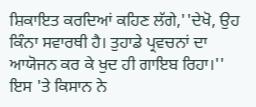ਸ਼ਿਕਾਇਤ ਕਰਦਿਆਂ ਕਹਿਣ ਲੱਗੇ,''ਦੇਖੋ, ਉਹ ਕਿੰਨਾ ਸਵਾਰਥੀ ਹੈ। ਤੁਹਾਡੇ ਪ੍ਰਵਚਨਾਂ ਦਾ ਆਯੋਜਨ ਕਰ ਕੇ ਖੁਦ ਹੀ ਗਾਇਬ ਰਿਹਾ।'' ਇਸ 'ਤੇ ਕਿਸਾਨ ਨੇ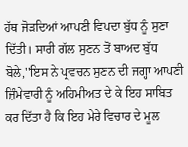ਹੱਥ ਜੋੜਦਿਆਂ ਆਪਣੀ ਵਿਪਦਾ ਬੁੱਧ ਨੂੰ ਸੁਣਾ ਦਿੱਤੀ। ਸਾਰੀ ਗੱਲ ਸੁਣਨ ਤੋਂ ਬਾਅਦ ਬੁੱਧ ਬੋਲੇ,''ਇਸ ਨੇ ਪ੍ਰਵਚਨ ਸੁਣਨ ਦੀ ਜਗ੍ਹਾ ਆਪਣੀ ਜ਼ਿੰਮੇਵਾਰੀ ਨੂੰ ਅਹਿਮੀਅਤ ਦੇ ਕੇ ਇਹ ਸਾਬਿਤ ਕਰ ਦਿੱਤਾ ਹੈ ਕਿ ਇਹ ਮੇਰੇ ਵਿਚਾਰ ਦੇ ਮੂਲ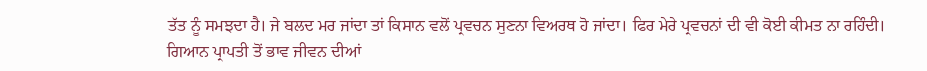ਤੱਤ ਨੂੰ ਸਮਝਦਾ ਹੈ। ਜੇ ਬਲਦ ਮਰ ਜਾਂਦਾ ਤਾਂ ਕਿਸਾਨ ਵਲੋਂ ਪ੍ਰਵਚਨ ਸੁਣਨਾ ਵਿਅਰਥ ਹੋ ਜਾਂਦਾ। ਫਿਰ ਮੇਰੇ ਪ੍ਰਵਚਨਾਂ ਦੀ ਵੀ ਕੋਈ ਕੀਮਤ ਨਾ ਰਹਿੰਦੀ। ਗਿਆਨ ਪ੍ਰਾਪਤੀ ਤੋਂ ਭਾਵ ਜੀਵਨ ਦੀਆਂ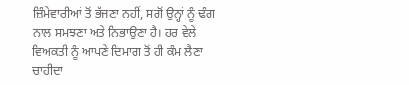ਜ਼ਿੰਮੇਵਾਰੀਆਂ ਤੋਂ ਭੱਜਣਾ ਨਹੀਂ, ਸਗੋਂ ਉਨ੍ਹਾਂ ਨੂੰ ਢੰਗ ਨਾਲ ਸਮਝਣਾ ਅਤੇ ਨਿਭਾਉਣਾ ਹੈ। ਹਰ ਵੇਲੇ ਵਿਅਕਤੀ ਨੂੰ ਆਪਣੇ ਦਿਮਾਗ ਤੋਂ ਹੀ ਕੰਮ ਲੈਣਾ ਚਾਹੀਦਾ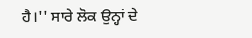ਹੈ।'' ਸਾਰੇ ਲੋਕ ਉਨ੍ਹਾਂ ਦੇ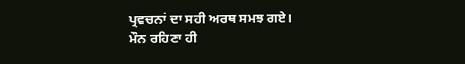ਪ੍ਰਵਚਨਾਂ ਦਾ ਸਹੀ ਅਰਥ ਸਮਝ ਗਏ।
ਮੌਨ ਰਹਿਣਾ ਹੀ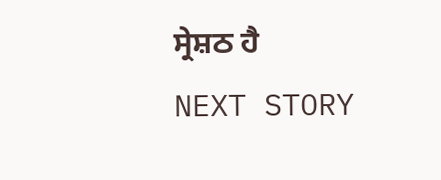ਸ੍ਰੇਸ਼ਠ ਹੈ
NEXT STORY